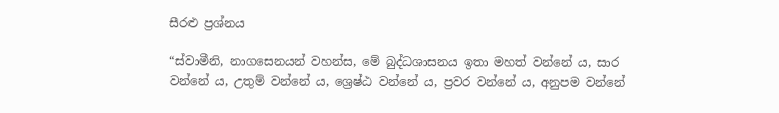සීරළු ප්‍ර‍ශ්නය

“ස්වාමීනි, නාගසෙනයන් වහන්ස, මේ බුද්ධශාසනය ඉතා මහත් වන්නේ ය, සාර වන්නේ ය, උතුම් වන්නේ ය, ශ්‍රෙෂ්ඨ වන්නේ ය, ප්‍ර‍වර වන්නේ ය, අනුපම වන්නේ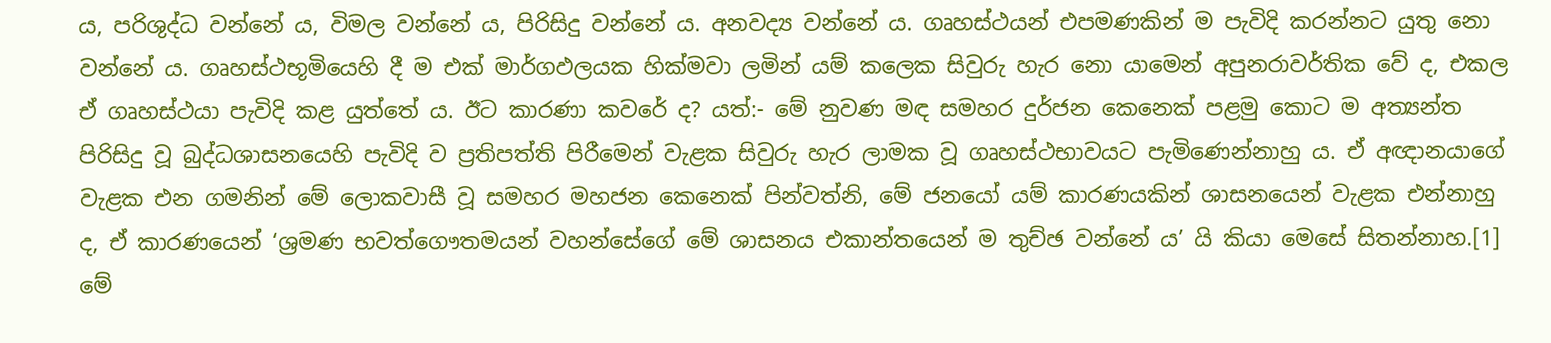ය, පරිශුද්ධ වන්නේ ය, විමල වන්නේ ය, පිරිසිදු වන්නේ ය. අනවද්‍ය වන්නේ ය. ගෘහස්ථයන් එපමණකින් ම පැවිදි කරන්නට යුතු නො වන්නේ ය. ගෘහස්ථභූමියෙහි දී ම එක් මාර්ගඵලයක හික්මවා ලමින් යම් කලෙක සිවුරු හැර නො යාමෙන් අපුනරාවර්තික වේ ද, එකල ඒ ගෘහස්ථයා පැවිදි කළ යුත්තේ ය. ඊට කාරණා කවරේ ද? යත්:- මේ නුවණ මඳ සමහර දුර්ජන කෙනෙක් පළමු කොට ම අත්‍යන්ත පිරිසිදු වූ බුද්ධශාසනයෙහි පැවිදි ව ප්‍ර‍තිපත්ති පිරීමෙන් වැළක සිවුරු හැර ලාමක වූ ගෘහස්ථභාවයට පැමිණෙන්නාහු ය. ඒ අඥානයාගේ වැළක එන ගමනින් මේ ලොකවාසී වූ සමහර මහජන කෙනෙක් පින්වත්නි, මේ ජනයෝ යම් කාරණයකින් ශාසනයෙන් වැළක එන්නාහු ද, ඒ කාරණයෙන් ‘ශ්‍ර‍මණ භවත්ගෞතමයන් වහන්සේගේ මේ ශාසනය එකාන්තයෙන් ම තුච්ඡ වන්නේ ය’ යි කියා මෙසේ සිතන්නාහ.[1] මේ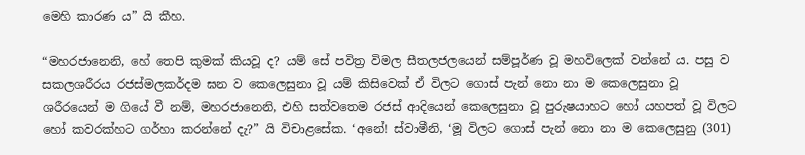මෙහි කාරණ ය” යි කීහ.

“මහරජානෙනි, හේ තෙපි කුමක් කියවූ ද? යම් සේ පවිත්‍ර‍ විමල සීතලජලයෙන් සම්පූර්ණ වූ මහවිලෙක් වන්නේ ය. පසු ව සකලශරීරය රජස්මලකර්දම ඝන ව කෙලෙසුනා වූ යම් කිසිවෙක් ඒ විලට ගොස් පැන් නො නා ම කෙලෙසුනා වූ ශරීරයෙන් ම ගියේ වී නම්, මහරජානෙනි, එහි සත්වතෙම රජස් ආදියෙන් කෙලෙසුනා වූ පුරුෂයාහට හෝ යහපත් වූ විලට හෝ කවරක්හට ගර්හා කරන්නේ දැ?” යි විචාළසේක. ‘අනේ! ස්වාමීනි, ‘මූ විලට ගොස් පැන් නො නා ම කෙලෙසුනු (301)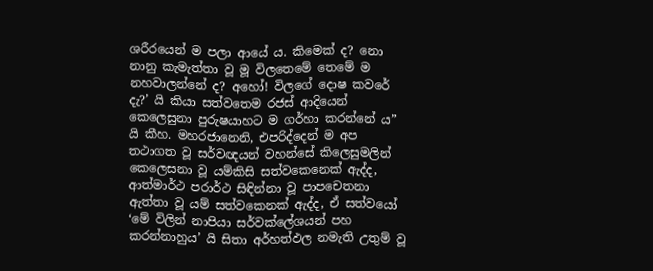ශරීරයෙන් ම පලා ආයේ ය. කිමෙක් ද? නො නානු කැමැත්තා වූ මූ විලතෙමේ තෙමේ ම නහවාලන්නේ ද? අහෝ! විලගේ දොෂ කවරේ දැ?’ යි කියා සත්වතෙම රජස් ආදියෙන් කෙලෙසුනා පුරුෂයාහට ම ගර්හා කරන්නේ ය” යි කීහ. මහරජානෙනි, එපරිද්දෙන් ම අප තථාගත වූ සර්වඥයන් වහන්සේ කිලෙසුමලින් කෙලෙසනා වූ යම්කිසි සත්වකෙනෙක් ඇද්ද, ආත්මාර්ථ පරාර්ථ සිඳින්නා වූ පාපචෙතනා ඇත්තා වූ යම් සත්වකෙනක් ඇද්ද, ඒ සත්වයෝ ‘මේ විලින් නාපියා සර්වක්ලේශයන් පහ කරන්නාහුය’ යි සිතා අර්හත්ඵල නමැති උතුම් වූ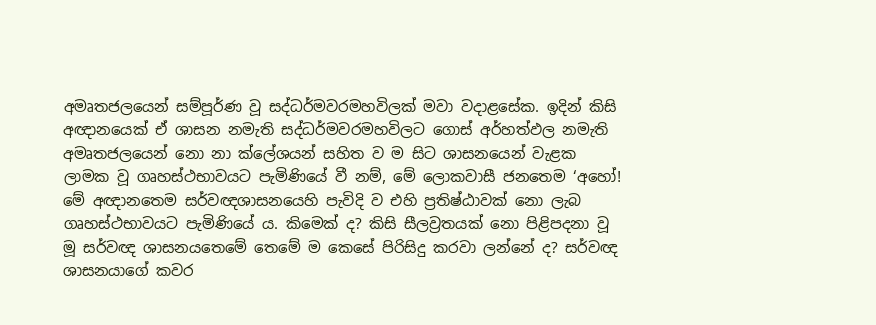අමෘතජලයෙන් සම්පූර්ණ වූ සද්ධර්මවරමහවිලක් මවා වදාළසේක. ඉදින් කිසි අඥානයෙක් ඒ ශාසන නමැති සද්ධර්මවරමහවිලට ගොස් අර්හත්ඵල නමැති අමෘතජලයෙන් නො නා ක්ලේශයන් සහිත ව ම සිට ශාසනයෙන් වැළක ලාමක වූ ගෘහස්ථභාවයට පැමිණියේ වී නම්, මේ ලොකවාසී ජනතෙම ‘අහෝ! මේ අඥානතෙම සර්වඥශාසනයෙහි පැවිදි ව එහි ප්‍ර‍තිෂ්ඨාවක් නො ලැබ ගෘහස්ථභාවයට පැමිණියේ ය. කිමෙක් ද? කිසි සීලව්‍ර‍තයක් නො පිළිපදනා වූ මූ සර්වඥ ශාසනයතෙමේ තෙමේ ම කෙසේ පිරිසිදු කරවා ලන්නේ ද? සර්වඥ ශාසනයාගේ කවර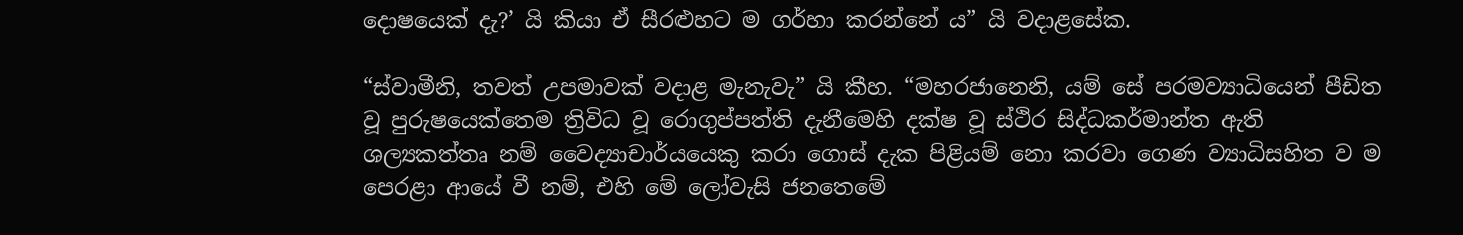දොෂයෙක් දැ?’ යි කියා ඒ සීරළුහට ම ගර්හා කරන්නේ ය” යි වදාළසේක.

“ස්වාමීනි, තවත් උපමාවක් වදාළ මැනැවැ” යි කීහ. “මහරජානෙනි, යම් සේ පරමව්‍යාධියෙන් පීඩිත වූ පුරුෂයෙක්තෙම ත්‍රිවිධ වූ රොගුප්පත්ති දැනීමෙහි දක්ෂ වූ ස්ථිර සිද්ධකර්මාන්ත ඇති ශල්‍යකත්තෘ නම් වෛද්‍යාචාර්යයෙකු කරා ගොස් දැක පිළියම් නො කරවා ගෙණ ව්‍යාධිසහිත ව ම පෙරළා ආයේ වී නම්, එහි මේ ලෝවැසි ජනතෙමේ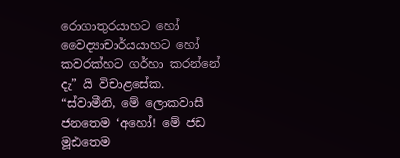රොගාතුරයාහට හෝ වෛද්‍යාචාර්යයාහට හෝ කවරක්හට ගර්හා කරන්නේ දැ” යි විචාළසේක. “ස්වාමීනි, මේ ලොකවාසී ජනතෙම ‘අහෝ! මේ ජඩ මූඪතෙම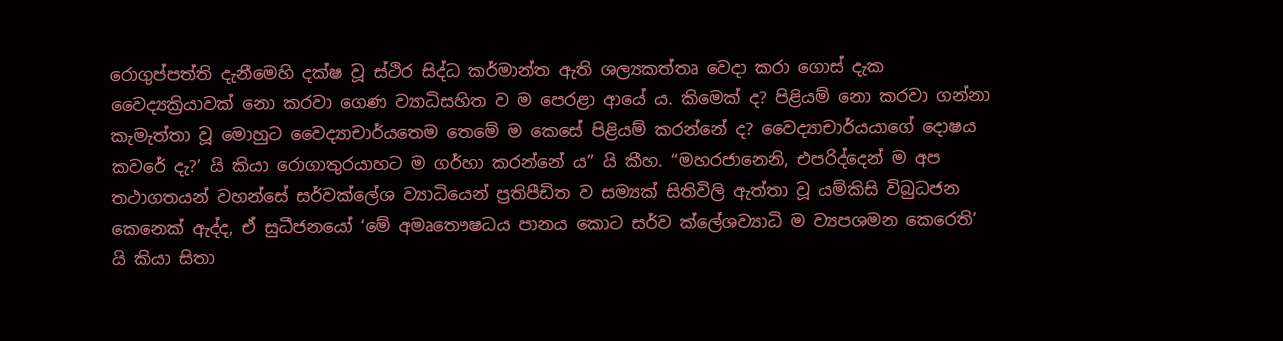රොගුප්පත්ති දැනීමෙහි දක්ෂ වූ ස්ථිර සිද්ධ කර්මාන්ත ඇති ශල්‍යකත්තෘ වෙදා කරා ගොස් දැක වෛද්‍යක්‍රියාවක් නො කරවා ගෙණ ව්‍යාධිසහිත ව ම පෙරළා ආයේ ය. කිමෙක් ද? පිළියම් නො කරවා ගන්නා කැමැත්තා වූ මොහුට වෛද්‍යාචාර්යතෙම තෙමේ ම කෙසේ පිළියම් කරන්නේ ද? වෛද්‍යාචාර්යයාගේ දොෂය කවරේ දැ?’ යි කියා රොගාතුරයාහට ම ගර්හා කරන්නේ ය” යි කීහ. “මහරජානෙනි, එපරිද්දෙන් ම අප තථාගතයන් වහන්සේ සර්වක්ලේශ ව්‍යාධියෙන් ප්‍ර‍තිපීඩිත ව සම්‍යක් සිතිවිලි ඇත්තා වූ යම්කිසි විබුධජන කෙනෙක් ඇද්ද, ඒ සුධීජනයෝ ‘මේ අමෘතෞෂධය පානය කොට සර්ව ක්ලේශව්‍යාධි ම ව්‍යපශමන කෙරෙති’ යි කියා සිතා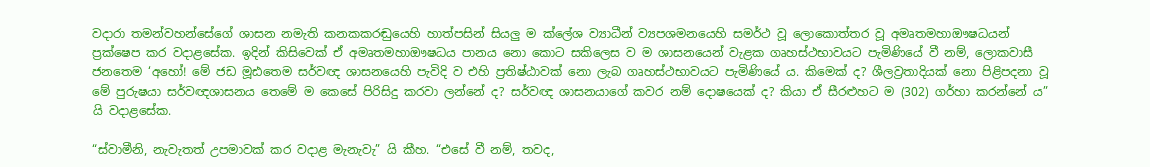වදාරා තමන්වහන්සේගේ ශාසන නමැති කනකකරඬුයෙහි හාත්පසින් සියලු ම ක්ලේශ ව්‍යාධීන් ව්‍යපශමනයෙහි සමර්ථ වූ ලොකොත්තර වූ අමෘතමහාඖෂධයන් ප්‍ර‍ක්ෂෙප කර වදාළසේක. ඉදින් කිසිවෙක් ඒ අමෘතමහාඖෂධය පානය නො කොට සකිලෙස ව ම ශාසනයෙන් වැළක ගෘහස්ථභාවයට පැමිණියේ වී නම්, ලොකවාසී ජනතෙම ‘අහෝ! මේ ජඩ මූඪතෙම සර්වඥ ශාසනයෙහි පැවිදි ව එහි ප්‍ර‍තිෂ්ඨාවක් නො ලැබ ගෘහස්ථභාවයට පැමිණියේ ය. කිමෙක් ද? ශීලව්‍ර‍තාදියක් නො පිළිපදනා වූ මේ පුරුෂයා සර්වඥශාසනය තෙමේ ම කෙසේ පිරිසිදු කරවා ලන්නේ ද? සර්වඥ ශාසනයාගේ කවර නම් දොෂයෙක් ද? කියා ඒ සීරළුහට ම (302) ගර්හා කරන්නේ ය” යි වදාළසේක.

“ස්වාමීනි, නැවැතත් උපමාවක් කර වදාළ මැනැවැ” යි කීහ. “එසේ වී නම්, තවද,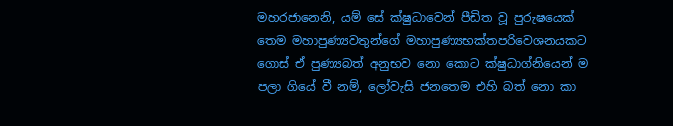මහරජානෙනි, යම් සේ ක්ෂුධාවෙන් පීඩිත වූ පුරුෂයෙක් තෙම මහාපුණ්‍යවතුන්ගේ මහාපුණ්‍යභක්තපරිවෙශනයකට ගොස් ඒ පුණ්‍යබත් අනුභව නො කොට ක්ෂුධාග්නියෙන් ම පලා ගියේ වී නම්, ලෝවැසි ජනතෙම එහි බත් නො කා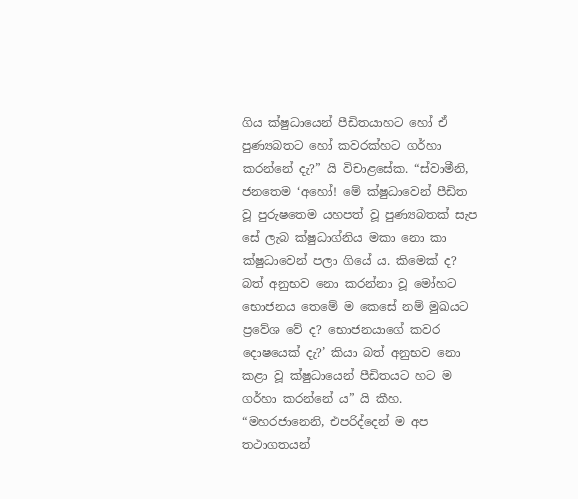ගිය ක්ෂුධායෙන් පීඩිතයාහට හෝ ඒ පුණ්‍යබතට හෝ කවරක්හට ගර්හා කරන්නේ දැ?” යි විචාළසේක. “ස්වාමීනි, ජනතෙම ‘අහෝ! මේ ක්ෂුධාවෙන් පීඩිත වූ පුරුෂතෙම යහපත් වූ පුණ්‍යබතක් සැප සේ ලැබ ක්ෂුධාග්නිය මකා නො කා ක්ෂුධාවෙන් පලා ගියේ ය. කිමෙක් ද? බත් අනුභව නො කරන්නා වූ මෝහට භොජනය තෙමේ ම කෙසේ නම් මුඛයට ප්‍රවේශ වේ ද? භොජනයාගේ කවර දොෂයෙක් දැ?’ කියා බත් අනුභව නො කළා වූ ක්ෂුධායෙන් පීඩිතයට හට ම ගර්හා කරන්නේ ය” යි කීහ. “මහරජානෙනි, එපරිද්දෙන් ම අප තථාගතයන්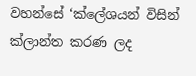වහන්සේ ‘ක්ලේශයන් විසින් ක්ලාන්ත කරණ ලද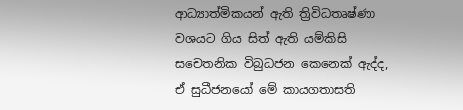ආධ්‍යාත්මිකයන් ඇති ත්‍රිවිධතෘෂ්ණා වශයට ගිය සිත් ඇති යම්කිසි සචෙතනික විබුධජන කෙනෙක් ඇද්ද, ඒ සුධීජනයෝ මේ කායගතාසති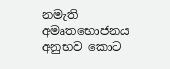නමැති අමෘතභොජනය අනුභව කොට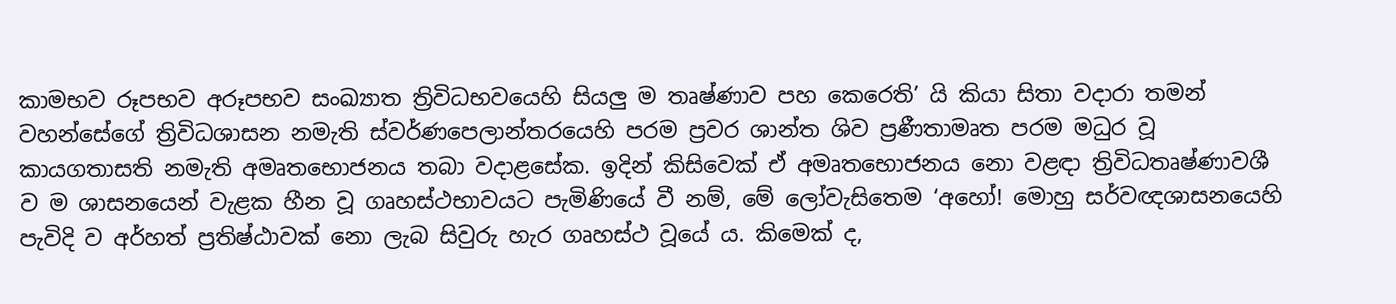කාමභව රූපභව අරූපභව සංඛ්‍යාත ත්‍රිවිධභවයෙහි සියලු ම තෘෂ්ණාව පහ කෙරෙති’ යි කියා සිතා වදාරා තමන් වහන්සේගේ ත්‍රිවිධශාසන නමැති ස්වර්ණපෙලාන්තරයෙහි පරම ප්‍ර‍වර ශාන්ත ශිව ප්‍ර‍ණීතාමෘත පරම මධුර වූ කායගතාසති නමැති අමෘතභොජනය තබා වදාළසේක. ඉදින් කිසිවෙක් ඒ අමෘතභොජනය නො වළඳා ත්‍රිවිධතෘෂ්ණාවශී ව ම ශාසනයෙන් වැළක හීන වූ ගෘහස්ථභාවයට පැමිණියේ වී නම්, මේ ලෝවැසිතෙම ‘අහෝ! මොහු සර්වඥශාසනයෙහි පැවිදි ව අර්හත් ප්‍ර‍තිෂ්ඨාවක් නො ලැබ සිවුරු හැර ගෘහස්ථ වූයේ ය. කිමෙක් ද,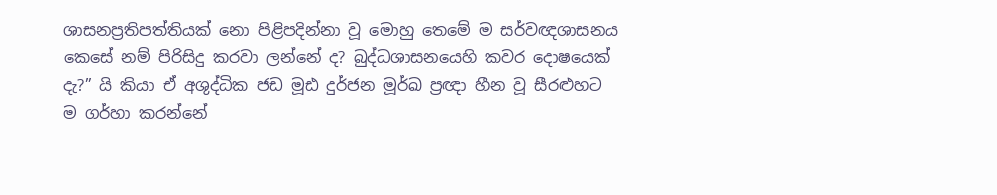ශාසනප්‍ර‍තිපත්තියක් නො පිළිපදින්නා වූ මොහු තෙමේ ම සර්වඥශාසනය කෙසේ නම් පිරිසිදු කරවා ලන්නේ ද? බුද්ධශාසනයෙහි කවර දොෂයෙක් දැ?” යි කියා ඒ අශුද්ධික ජඩ මූඪ දුර්ජන මූර්ඛ ප්‍ර‍ඥා හීන වූ සීරළුහට ම ගර්හා කරන්නේ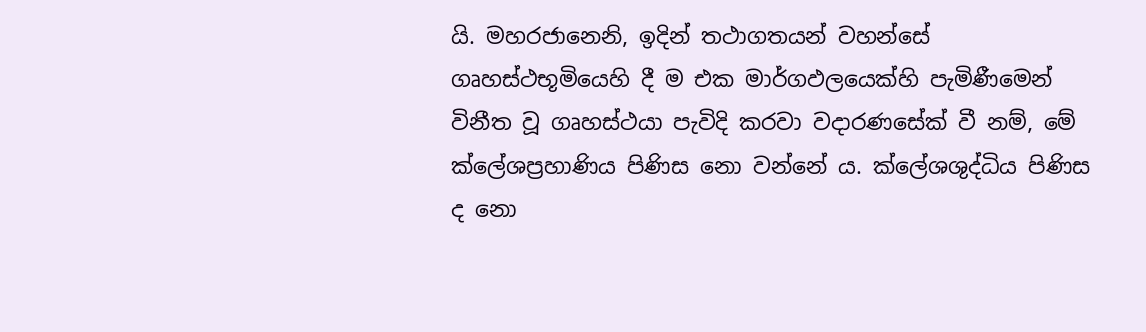යි. මහරජානෙනි, ඉදින් තථාගතයන් වහන්සේ ගෘහස්ථභූමියෙහි දී ම එක මාර්ගඵලයෙක්හි පැමිණීමෙන් විනීත වූ ගෘහස්ථයා පැවිදි කරවා වදාරණසේක් වී නම්, මේ ක්ලේශප්‍ර‍හාණිය පිණිස නො වන්නේ ය. ක්ලේශශුද්ධිය පිණිස ද නො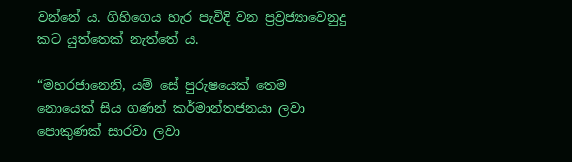වන්නේ ය. ගිහිගෙය හැර පැවිදි වන ප්‍ර‍ව්‍ර‍ජ්‍යාවෙනුදු කට යුත්තෙක් නැත්තේ ය.

“මහරජානෙනි, යම් සේ පුරුෂයෙක් තෙම නොයෙක් සිය ගණන් කර්මාන්තජනයා ලවා පොකුණක් සාරවා ලවා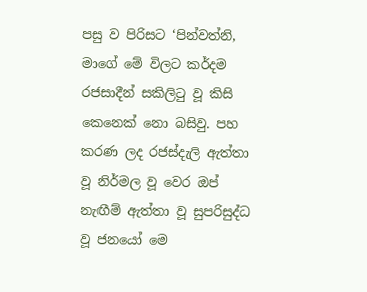පසු ව පිරිසට ‘පින්වත්නි, මාගේ මේ විලට කර්දම රජසාදීන් සකිලිටු වූ කිසි කෙනෙක් නො බසිවු. පහ කරණ ලද රජස්දැලි ඇත්තා වූ නිර්මල වූ වෙර ඔප් නැඟීම් ඇත්තා වූ සුපරිසුද්ධ වූ ජනයෝ මෙ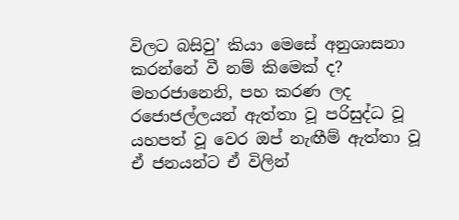විලට බසිවු’ කියා මෙසේ අනුශාසනා කරන්නේ වී නම් කිමෙක් ද? මහරජානෙනි, පහ කරණ ලද රජොජල්ලයන් ඇත්තා වූ පරිසුද්ධ වූ යහපත් වූ වෙර ඔප් නැඟීම් ඇත්තා වූ ඒ ජනයන්ට ඒ විලින්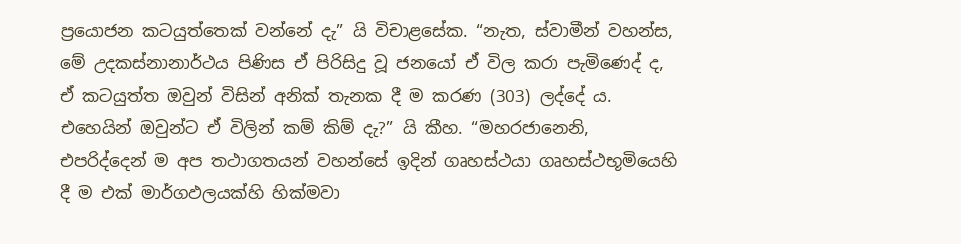ප්‍රයොජන කටයුත්තෙක් වන්නේ දැ” යි විචාළසේක. “නැත, ස්වාමීන් වහන්ස, මේ උදකස්නානාර්ථය පිණිස ඒ පිරිසිදු වූ ජනයෝ ඒ විල කරා පැමිණෙද් ද, ඒ කටයුත්ත ඔවුන් විසින් අනික් තැනක දී ම කරණ (303) ලද්දේ ය. එහෙයින් ඔවුන්ට ඒ විලින් කම් කිම් දැ?” යි කීහ. “මහරජානෙනි, එපරිද්දෙන් ම අප තථාගතයන් වහන්සේ ඉදින් ගෘහස්ථයා ගෘහස්ථභූමියෙහි දී ම එක් මාර්ගඵලයක්හි හික්මවා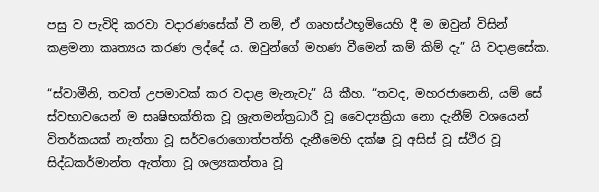පසු ව පැවිදි කරවා වදාරණසේක් වී නම්, ඒ ගෘහස්ථභූමියෙහි දී ම ඔවුන් විසින් කළමනා කෘත්‍යය කරණ ලද්දේ ය. ඔවුන්ගේ මහණ වීමෙන් කම් කිම් දැ” යි වදාළසේක.

“ස්වාමීනි, තවත් උපමාවක් කර වදාළ මැනැවැ” යි කීහ. “තවද, මහරජානෙනි, යම් සේ ස්වභාවයෙන් ම සෘෂිභක්තික වූ ශ්‍රැතමන්ත්‍ර‍ධාරී වූ වෛද්‍යක්‍රියා නො දැනීම් වශයෙන් විතර්කයක් නැත්තා වූ සර්වරොගොත්පත්ති දැනීමෙහි දක්ෂ වූ අසිස් වූ ස්ථිර වූ සිද්ධකර්මාන්ත ඇත්තා වූ ශල්‍යකත්තෘ වූ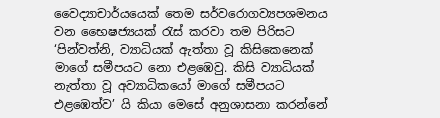වෛද්‍යාචාර්යයෙක් තෙම සර්වරොගව්‍යපශමනය වන භෛෂජ්‍යයක් රැස් කරවා තම පිරිසට ‘පින්වත්නි, ව්‍යාධියක් ඇත්තා වූ කිසිකෙනෙක් මාගේ සමීපයට නො එළඹෙවු. කිසි ව්‍යාධියක් නැත්තා වූ අව්‍යාධිකයෝ මාගේ සමීපයට එළඹෙත්ව’ යි කියා මෙසේ අනුශාසනා කරන්නේ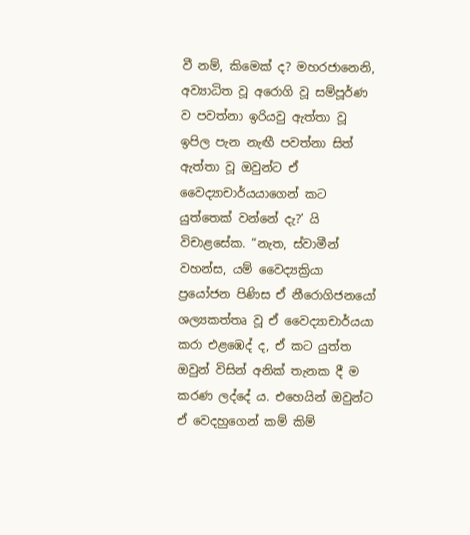වී නම්, කිමෙක් ද? මහරජානෙනි, අව්‍යාධිත වූ අරොගි වූ සම්පූර්ණ ව පවත්නා ඉරියවු ඇත්තා වූ ඉපිල පැන නැඟී පවත්නා සිත් ඇත්තා වූ ඔවුන්ට ඒ වෛද්‍යාචාර්යයාගෙන් කට යුත්තෙක් වන්නේ දැ?’ යි විචාළසේක. “නැත, ස්වාමීන් වහන්ස, යම් වෛද්‍යක්‍රියා ප්‍රයෝජන පිණිස ඒ නීරොගිජනයෝ ශල්‍යකත්තෘ වූ ඒ වෛද්‍යාචාර්යයා කරා එළඹෙද් ද, ඒ කට යුත්ත ඔවුන් විසින් අනික් තැනක දී ම කරණ ලද්දේ ය. එහෙයින් ඔවුන්ට ඒ වෙදහුගෙන් කම් කිම්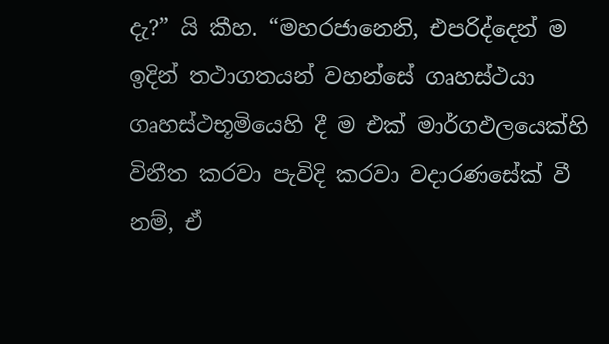දැ?” යි කීහ. “මහරජානෙනි, එපරිද්දෙන් ම ඉදින් තථාගතයන් වහන්සේ ගෘහස්ථයා ගෘහස්ථභූමියෙහි දී ම එක් මාර්ගඵලයෙක්හි විනීත කරවා පැවිදි කරවා වදාරණසේක් වී නම්, ඒ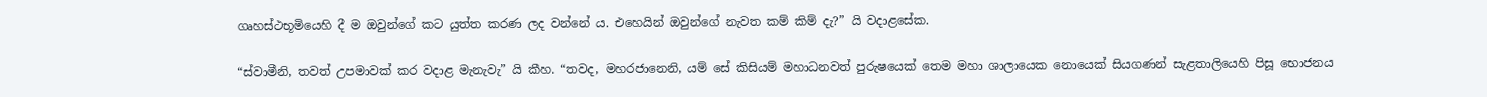ගෘහස්ථභූමියෙහි දී ම ඔවුන්ගේ කට යුත්ත කරණ ලද වන්නේ ය. එහෙයින් ඔවුන්ගේ නැවත කම් කිම් දැ?” යි වදාළසේක.

“ස්වාමීනි, තවත් උපමාවක් කර වදාළ මැනැවැ” යි කීහ. “තවද, මහරජානෙනි, යම් සේ කිසියම් මහාධනවත් පුරුෂයෙක් තෙම මහා ශාලායෙක නොයෙක් සියගණන් සැළතාලියෙහි පිසූ භොජනය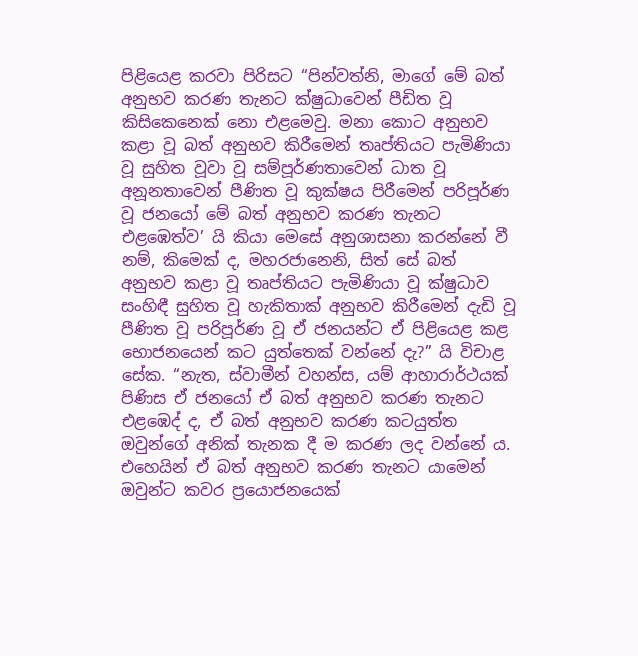පිළියෙළ කරවා පිරිසට “පින්වත්නි, මාගේ මේ බත් අනුභව කරණ තැනට ක්ෂුධාවෙන් පීඩිත වූ කිසිකෙනෙක් නො එළමෙවු. මනා කොට අනුභව කළා වූ බත් අනුභව කිරීමෙන් තෘප්තියට පැමිණියා වූ සුහිත වූවා වූ සම්පූර්ණතාවෙන් ධාත වූ අනූනතාවෙන් පීණිත වූ කුක්ෂය පිරීමෙන් පරිපූර්ණ වූ ජනයෝ මේ බත් අනුභව කරණ තැනට එළඹෙත්ව’ යි කියා මෙසේ අනුශාසනා කරන්නේ වී නම්, කිමෙක් ද, මහරජානෙනි, සිත් සේ බත් අනුභව කළා වූ තෘප්තියට පැමිණියා වූ ක්ෂුධාව සංහිඳී සුහිත වූ හැකිතාක් අනුභව කිරීමෙන් දැඩි වූ පීණිත වූ පරිපූර්ණ වූ ඒ ජනයන්ට ඒ පිළියෙළ කළ භොජනයෙන් කට යුත්තෙක් වන්නේ දැ?” යි විචාළ සේක. “නැත, ස්වාමීන් වහන්ස, යම් ආහාරාර්ථයක් පිණිස ඒ ජනයෝ ඒ බත් අනුභව කරණ තැනට එළඹෙද් ද, ඒ බත් අනුභව කරණ කටයුත්ත ඔවුන්ගේ අනික් තැනක දී ම කරණ ලද වන්නේ ය. එහෙයින් ඒ බත් අනුභව කරණ තැනට යාමෙන් ඔවුන්ට කවර ප්‍රයොජනයෙක්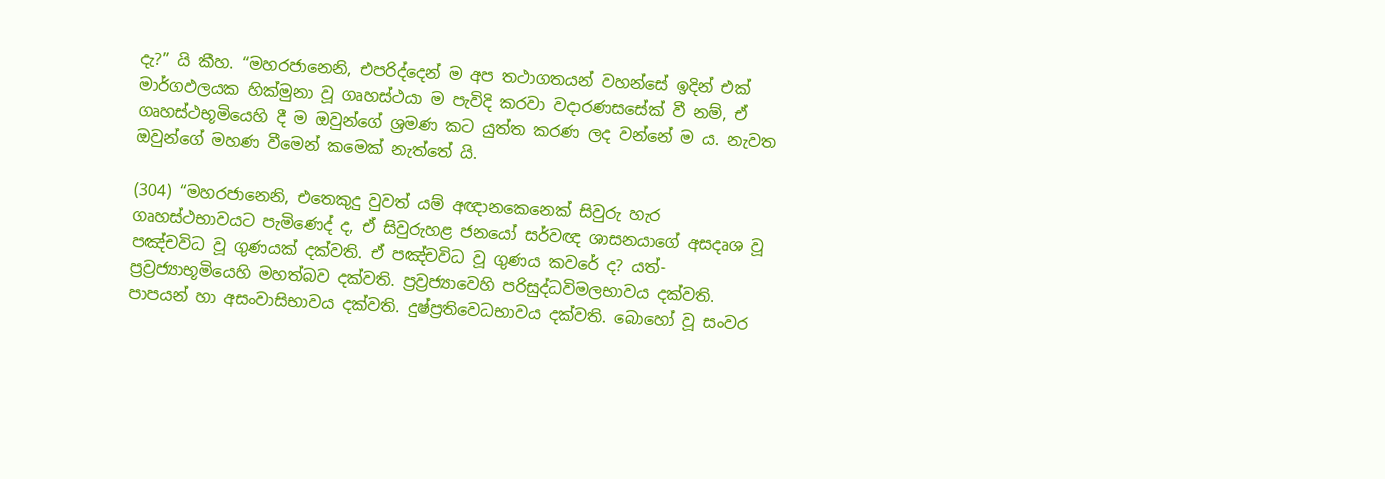දැ?” යි කීහ. “මහරජානෙනි, එපරිද්දෙන් ම අප තථාගතයන් වහන්සේ ඉදින් එක් මාර්ගඵලයක හික්මුනා වූ ගෘහස්ථයා ම පැවිදි කරවා වදාරණසසේක් වී නම්, ඒ ගෘහස්ථභූමියෙහි දී ම ඔවුන්ගේ ශ්‍ර‍මණ කට යුත්ත කරණ ලද වන්නේ ම ය. නැවත ඔවුන්ගේ මහණ වීමෙන් කමෙක් නැත්තේ යි.

(304) “මහරජානෙනි, එතෙකුදු වුවත් යම් අඥානකෙනෙක් සිවුරු හැර ගෘහස්ථභාවයට පැමිණෙද් ද, ඒ සිවුරුහළ ජනයෝ සර්වඥ ශාසනයාගේ අසදෘශ වූ පඤ්චවිධ වූ ගුණයක් දක්වති. ඒ පඤ්චවිධ වූ ගුණය කවරේ ද? යත්- ප්‍ර‍ව්‍ර‍ජ්‍යාභූමියෙහි මහත්බව දක්වති. ප්‍ර‍ව්‍ර‍ජ්‍යාවෙහි පරිසුද්ධවිමලභාවය දක්වති. පාපයන් හා අසංවාසිභාවය දක්වති. දුෂ්ප්‍ර‍තිවෙධභාවය දක්වති. බොහෝ වූ සංවර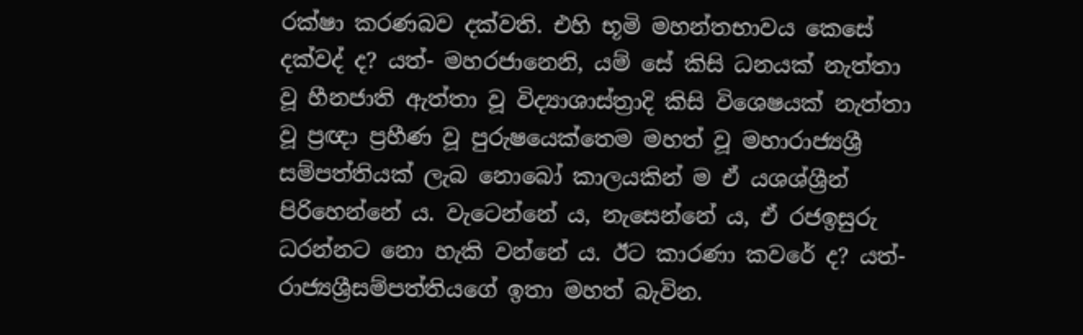රක්ෂා කරණබව දක්වති. එහි භූමි මහන්තභාවය කෙසේ දක්වද් ද? යත්- මහරජානෙනි, යම් සේ කිසි ධනයක් නැත්තා වූ හීනජාති ඇත්තා වූ විද්‍යාශාස්ත්‍රාදි කිසි විශෙෂයක් නැත්තා වූ ප්‍ර‍ඥා ප්‍ර‍හීණ වූ පුරුෂයෙක්තෙම මහත් වූ මහාරාජ්‍යශ්‍රී සම්පත්තියක් ලැබ නොබෝ කාලයකින් ම ඒ යශශ්ශ්‍රීන් පිරිහෙන්නේ ය. වැටෙන්නේ ය, නැසෙන්නේ ය, ඒ රජඉසුරු ධරන්නට නො හැකි වන්නේ ය. ඊට කාරණා කවරේ ද? යත්- රාජ්‍යශ්‍රීසම්පත්තියගේ ඉතා මහත් බැවින.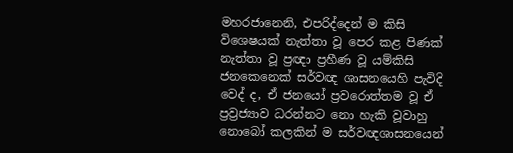මහරජානෙනි, එපරිද්දෙන් ම කිසි විශෙෂයක් නැත්තා වූ පෙර කළ පිණක් නැත්තා වූ ප්‍ර‍ඥා ප්‍ර‍හීණ වූ යම්කිසි ජනකෙනෙක් සර්වඥ ශාසනයෙහි පැවිදි වෙද් ද, ඒ ජනයෝ ප්‍ර‍වරොත්තම වූ ඒ ප්‍ර‍ව්‍ර‍ජ්‍යාව ධරන්නට නො හැකි වූවාහු නොබෝ කලකින් ම සර්වඥශාසනයෙන්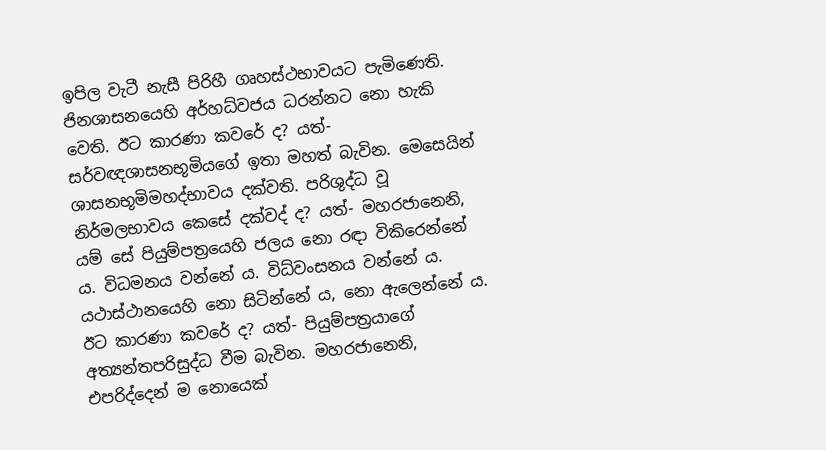ඉපිල වැටී නැසී පිරිහී ගෘහස්ථභාවයට පැමිණෙති. ජිනශාසනයෙහි අර්හධ්වජය ධරන්නට නො හැකි වෙති. ඊට කාරණා කවරේ ද? යත්- සර්වඥශාසනභූමියගේ ඉතා මහත් බැවින. මෙසෙයින් ශාසනභූමිමහද්භාවය දක්වති. පරිශුද්ධ වූ නිර්මලභාවය කෙසේ දක්වද් ද? යත්- මහරජානෙනි, යම් සේ පියුම්පත්‍රයෙහි ජලය නො රඳා විකිරෙන්නේ ය. විධමනය වන්නේ ය. විධ්වංසනය වන්නේ ය. යථාස්ථානයෙහි නො සිටින්නේ ය, නො ඇලෙන්නේ ය. ඊට කාරණා කවරේ ද? යත්- පියුම්පත්‍ර‍යාගේ අත්‍යන්තපරිසුද්ධ වීම බැවින. මහරජානෙනි, එපරිද්දෙන් ම නොයෙක්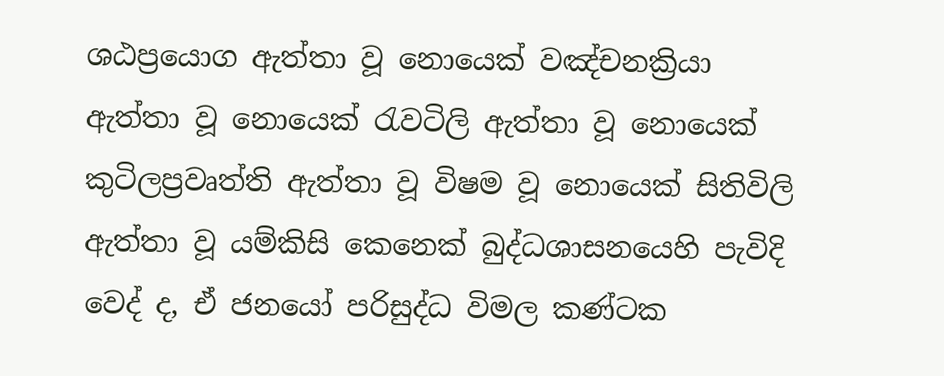ශඨප්‍රයොග ඇත්තා වූ නොයෙක් වඤ්චනක්‍රියා ඇත්තා වූ නොයෙක් රැවටිලි ඇත්තා වූ නොයෙක් කුටිලප්‍ර‍වෘත්ති ඇත්තා වූ විෂම වූ නොයෙක් සිතිවිලි ඇත්තා වූ යම්කිසි කෙනෙක් බුද්ධශාසනයෙහි පැවිදි වෙද් ද, ඒ ජනයෝ පරිසුද්ධ විමල කණ්ටක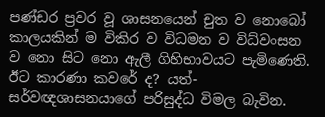පණ්ඩර ප්‍ර‍වර වූ ශාසනයෙන් චුත ව නොබෝ කාලයකින් ම විකිර ව විධමන ව විධ්වංසන ව නො සිට නො ඇලී ගිහිභාවයට පැමිණෙති. ඊට කාරණා කවරේ ද? යත්- සර්වඥශාසනයාගේ පරිසුද්ධ විමල බැවින.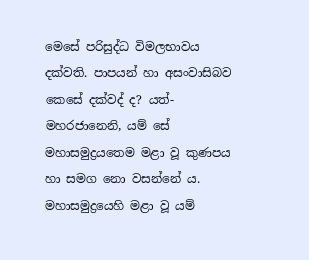මෙසේ පරිසුද්ධ විමලභාවය දක්වති. පාපයන් හා අසංවාසිබව කෙසේ දක්වද් ද? යත්- මහරජානෙනි, යම් සේ මහාසමුද්‍ර‍යතෙම මළා වූ කුණපය හා සමග නො වසන්නේ ය. මහාසමුද්‍රයෙහි මළා වූ යම්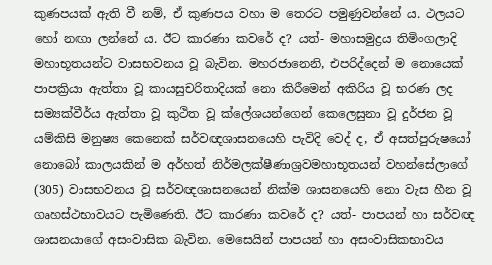කුණපයක් ඇති වී නම්, ඒ කුණපය වහා ම තෙරට පමුණුවන්නේ ය. ථලයට හෝ නඟා ලන්නේ ය. ඊට කාරණා කවරේ ද? යත්- මහාසමුද්‍ර‍ය තිමිංගලාදි මහාභූතයන්ට වාසභවනය වූ බැවින. මහරජානෙනි, එපරිද්දෙන් ම නොයෙක් පාපක්‍රියා ඇත්තා වූ කායසුචරිතාදියක් නො කිරීමෙන් අකිරිය වූ භරණ ලද සම්‍යක්වීර්ය ඇත්තා වූ කුථිත වූ ක්ලේශයන්ගෙන් කෙලෙසුනා වූ දුර්ජන වූ යම්කිසි මනුෂ්‍ය කෙනෙක් සර්වඥශාසනයෙහි පැවිදි වෙද් ද, ඒ අසත්පුරුෂයෝ නොබෝ කාලයකින් ම අර්හත් නිර්මලක්ෂීණාශ්‍ර‍වමහාභූතයන් වහන්සේලාගේ (305) වාසභවනය වූ සර්වඥශාසනයෙන් නික්ම ශාසනයෙහි නො වැස හීන වූ ගෘහස්ථභාවයට පැමිණෙති. ඊට කාරණා කවරේ ද? යත්- පාපයන් හා සර්වඥ ශාසනයාගේ අසංවාසික බැවින. මෙසෙයින් පාපයන් හා අසංවාසිකභාවය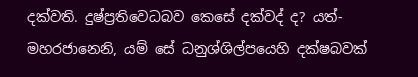දක්වති. දුෂ්ප්‍ර‍තිවෙධබව කෙසේ දක්වද් ද? යත්- මහරජානෙනි, යම් සේ ධනුශ්ශිල්පයෙහි දක්ෂබවක්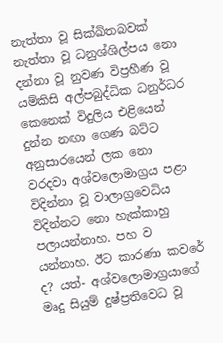නැත්තා වූ සික්ඛිතබවක් නැත්තා වූ ධනුශ්ශිල්පය නො දන්නා වූ නුවණ විප්‍ර‍හීණ වූ යම්කිසි අල්පබුද්ධික ධනුර්ධර කෙනෙක් විදුලිය එළියෙන් දුන්න නඟා ගෙණ බට්ට අනුසාරයෙන් ලක නො වරදවා අශ්වලොමාග්‍ර‍ය පළා විදින්නා වූ වාලාග්‍රවෙධිය විදින්නට නො හැක්කාහු පලායන්නාහ. පහ ව යන්නාහ. ඊට කාරණා කවරේ ද? යත්- අශ්වලොමාග්‍ර‍යාගේ මෘදු සියුම් දුෂ්ප්‍ර‍තිවෙධ වූ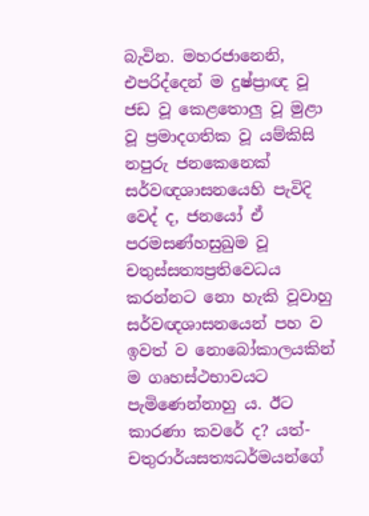බැවින. මහරජානෙනි, එපරිද්දෙන් ම දුෂ්ප්‍රාඥ වූ ජඩ වූ කෙළතොලු වූ මුළා වූ ප්‍ර‍මාදගතික වූ යම්කිසි නපුරු ජනකෙනෙක් සර්වඥශාසනයෙහි පැවිදි වෙද් ද, ජනයෝ ඒ පරමසණ්හසුඛුම වූ චතුස්සත්‍යප්‍ර‍තිවෙධය කරන්නට නො හැකි වූවාහු සර්වඥශාසනයෙන් පහ ව ඉවත් ව නොබෝකාලයකින් ම ගෘහස්ථභාවයට පැමිණෙන්නාහු ය. ඊට කාරණා කවරේ ද? යත්- චතුරාර්යසත්‍යධර්මයන්ගේ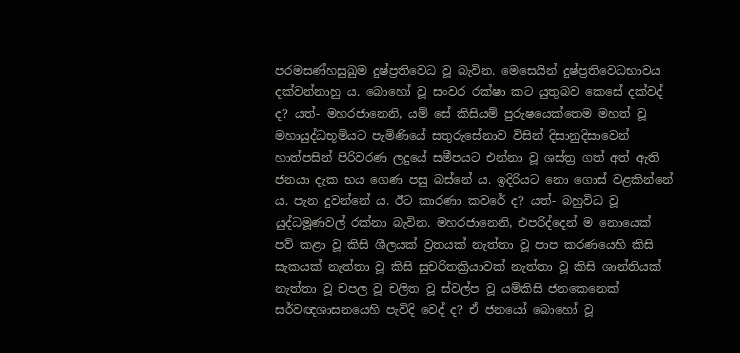පරමසණ්හසුඛුම දුෂ්ප්‍ර‍තිවෙධ වූ බැවින. මෙසෙයින් දුෂ්ප්‍ර‍තිවෙධභාවය දක්වන්නාහු ය. බොහෝ වූ සංවර රක්ෂා කට යුතුබව කෙසේ දක්වද් ද? යත්- මහරජානෙනි, යම් සේ කිසියම් පුරුෂයෙක්තෙම මහත් වූ මහායුද්ධභූමියට පැමිණියේ සතුරුසේනාව විසින් දිසානුදිසාවෙන් හාත්පසින් පිරිවරණ ලදුයේ සමීපයට එන්නා වූ ශස්ත්‍ර‍ ගත් අත් ඇති ජනයා දැක භය ගෙණ පසු බස්නේ ය. ඉදිරියට නො ගොස් වළකින්නේ ය. පැන දුවන්නේ ය. ඊට කාරණා කවරේ ද? යත්- බහුවිධ වූ යුද්ධමූණවල් රක්නා බැවින. මහරජානෙනි, එපරිද්දෙන් ම නොයෙක් පව් කළා වූ කිසි ශීලයක් ව්‍ර‍තයක් නැත්තා වූ පාප කරණයෙහි කිසි සැකයක් නැත්තා වූ කිසි සුචරිතක්‍රියාවක් නැත්තා වූ කිසි ශාන්තියක් නැත්තා වූ චපල වූ චලිත වූ ස්වල්ප වූ යම්කිසි ජනකෙනෙක් සර්වඥශාසනයෙහි පැවිදි වෙද් ද? ඒ ජනයෝ බොහෝ වූ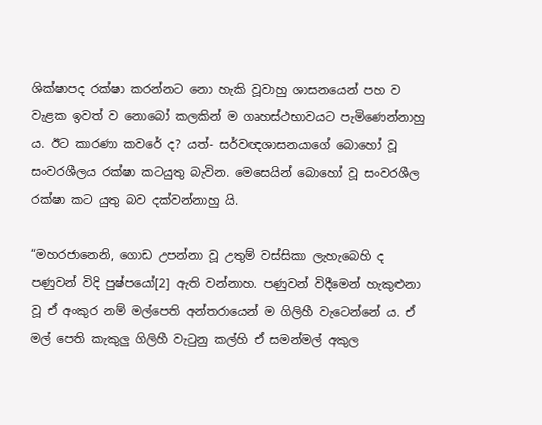ශික්ෂාපද රක්ෂා කරන්නට නො හැකි වූවාහු ශාසනයෙන් පහ ව වැළක ඉවත් ව නොබෝ කලකින් ම ගෘහස්ථභාවයට පැමිණෙන්නාහු ය. ඊට කාරණා කවරේ ද? යත්- සර්වඥශාසනයාගේ බොහෝ වූ සංවරශීලය රක්ෂා කටයුතු බැවින. මෙසෙයින් බොහෝ වූ සංවරශීල රක්ෂා කට යුතු බව දක්වන්නාහු යි.

“මහරජානෙනි, ගොඩ උපන්නා වූ උතුම් වස්සිකා ලැහැබෙහි ද පණුවන් විදි පුෂ්පයෝ[2] ඇති වන්නාහ. පණුවන් විදීමෙන් හැකුළුනා වූ ඒ අංකුර නම් මල්පෙති අන්තරායෙන් ම ගිලිහී වැටෙන්නේ ය. ඒ මල් පෙති කැකුලු ගිලිහී වැටුනු කල්හි ඒ සමන්මල් අකුල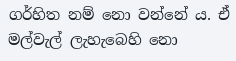ගර්හිත නම් නො වන්නේ ය. ඒ මල්වැල් ලැහැබෙහි නො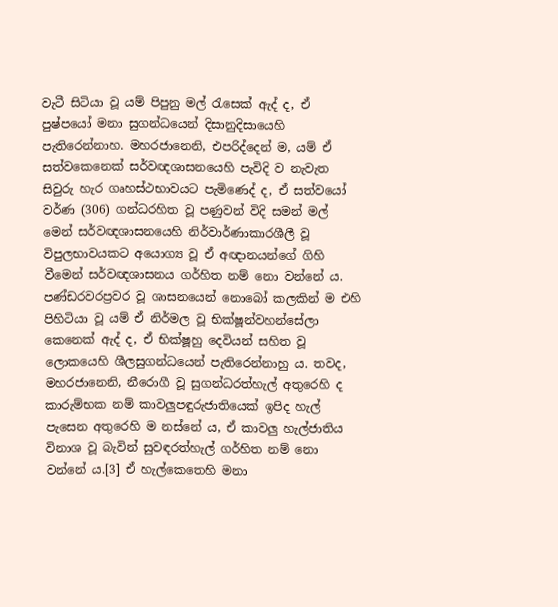වැටී සිටියා වූ යම් පිපුනු මල් රැසෙක් ඇද් ද, ඒ පුෂ්පයෝ මනා සුගන්ධයෙන් දිසානුදිසායෙහි පැතිරෙන්නාහ. මහරජානෙනි, එපරිද්දෙන් ම, යම් ඒ සත්වකෙනෙක් සර්වඥශාසනයෙහි පැවිදි ව නැවැත සිවුරු හැර ගෘහස්ථභාවයට පැමිණෙද් ද, ඒ සත්වයෝ වර්ණ (306) ගන්ධරහිත වූ පණුවන් විදි සමන් මල් මෙන් සර්වඥශාසනයෙහි නිර්වාර්ණාකාරශීලී වූ විපුලභාවයකට අයොග්‍ය වූ ඒ අඥානයන්ගේ ගිහි වීමෙන් සර්වඥශාසනය ගර්හිත නම් නො වන්නේ ය. පණ්ඩරවරප්‍ර‍වර වූ ශාසනයෙන් නොබෝ කලකින් ම එහි පිහිටියා වූ යම් ඒ නිර්මල වූ භික්ෂූන්වහන්සේලා කෙනෙක් ඇද් ද, ඒ භික්ෂූහු දෙවියන් සහිත වූ ලොකයෙහි ශීලසුගන්ධයෙන් පැතිරෙන්නාහු ය. තවද, මහරජානෙනි, නීරොගී වූ සුගන්ධරත්හැල් අතුරෙහි ද කාරුම්භක නම් කාවලුපඳුරුජාතියෙක් ඉපිද හැල් පැසෙන අතුරෙහි ම නස්නේ ය, ඒ කාවලු හැල්ජාතිය විනාශ වූ බැවින් සුවඳරත්හැල් ගර්හිත නම් නො වන්නේ ය.[3] ඒ හැල්කෙතෙහි මනා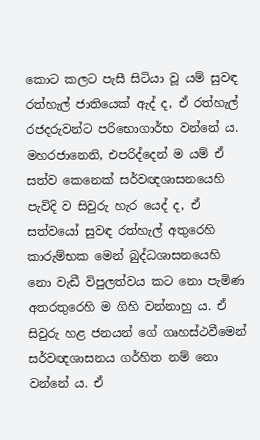කොට කලට පැසී සිටියා වූ යම් සුවඳ රත්හැල් ජාතියෙක් ඇද් ද, ඒ රත්හැල් රජදරුවන්ට පරිභොගාර්භ වන්නේ ය. මහරජානෙනි, එපරිද්දෙන් ම යම් ඒ සත්ව කෙනෙක් සර්වඥශාසනයෙහි පැවිදි ව සිවුරු හැර යෙද් ද, ඒ සත්වයෝ සුවඳ රත්හැල් අතුරෙහි කාරුම්භක මෙන් බුද්ධශාසනයෙහි නො වැඩී විපුලත්වය කට නො පැමිණ අතරතුරෙහි ම ගිහි වන්නාහු ය. ඒ සිවුරු හළ ජනයන් ගේ ගෘහස්ථවීමෙන් සර්වඥශාසනය ගර්හිත නම් නො වන්නේ ය. ඒ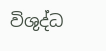විශුද්ධ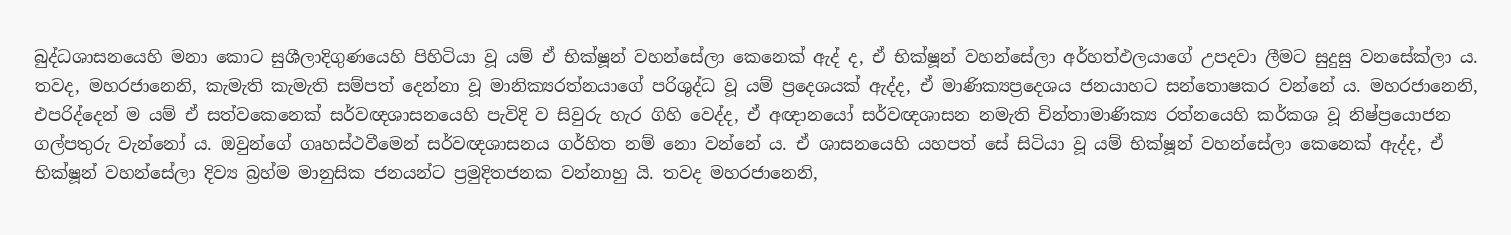බුද්ධශාසනයෙහි මනා කොට සුශීලාදිගුණයෙහි පිහිටියා වූ යම් ඒ භික්ෂූන් වහන්සේලා කෙනෙක් ඇද් ද, ඒ භික්ෂූන් වහන්සේලා අර්හත්ඵලයාගේ උපදවා ලීමට සුදුසු වනසේක්ලා ය. තවද, මහරජානෙනි, කැමැති කැමැති සම්පත් දෙන්නා වූ මානික්‍යරත්නයාගේ පරිශුද්ධ වූ යම් ප්‍රදෙශයක් ඇද්ද, ඒ මාණික්‍යප්‍රදෙශය ජනයාහට සන්තොෂකර වන්නේ ය. මහරජානෙනි, එපරිද්දෙන් ම යම් ඒ සත්වකෙනෙක් සර්වඥශාසනයෙහි පැවිදි ව සිවුරු හැර ගිහි වෙද්ද, ඒ අඥානයෝ සර්වඥශාසන නමැති චින්තාමාණික්‍ය රත්නයෙහි කර්කශ වූ නිෂ්ප්‍රයොජන ගල්පතුරු වැන්නෝ ය. ඔවුන්ගේ ගෘහස්ථවීමෙන් සර්වඥශාසනය ගර්හිත නම් නො වන්නේ ය. ඒ ශාසනයෙහි යහපත් සේ සිටියා වූ යම් භික්ෂූන් වහන්සේලා කෙනෙක් ඇද්ද, ඒ භික්ෂූන් වහන්සේලා දිව්‍ය බ්‍ර‍හ්ම මානුසික ජනයන්ට ප්‍ර‍මුදිතජනක වන්නාහු යි. තවද මහරජානෙනි,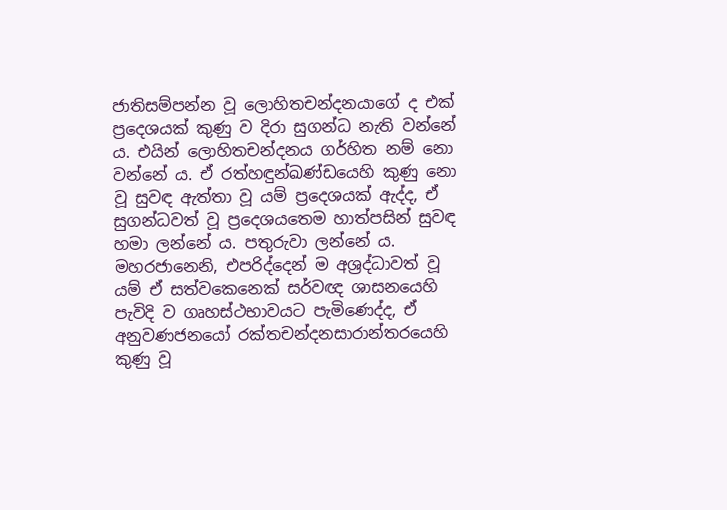ජාතිසම්පන්න වූ ලොහිතචන්දනයාගේ ද එක් ප්‍රදෙශයක් කුණු ව දිරා සුගන්ධ නැති වන්නේ ය. එයින් ලොහිතචන්දනය ගර්හිත නම් නො වන්නේ ය. ඒ රත්හඳුන්ඛණ්ඩයෙහි කුණු නො වූ සුවඳ ඇත්තා වූ යම් ප්‍රදෙශයක් ඇද්ද, ඒ සුගන්ධවත් වූ ප්‍රදෙශයතෙම හාත්පසින් සුවඳ හමා ලන්නේ ය. පතුරුවා ලන්නේ ය. මහරජානෙනි, එපරිද්දෙන් ම අශ්‍ර‍ද්ධාවත් වූ යම් ඒ සත්වකෙනෙක් සර්වඥ ශාසනයෙහි පැවිදි ව ගෘහස්ථභාවයට පැමිණෙද්ද, ඒ අනුවණජනයෝ රක්තචන්දනසාරාන්තරයෙහි කුණු වූ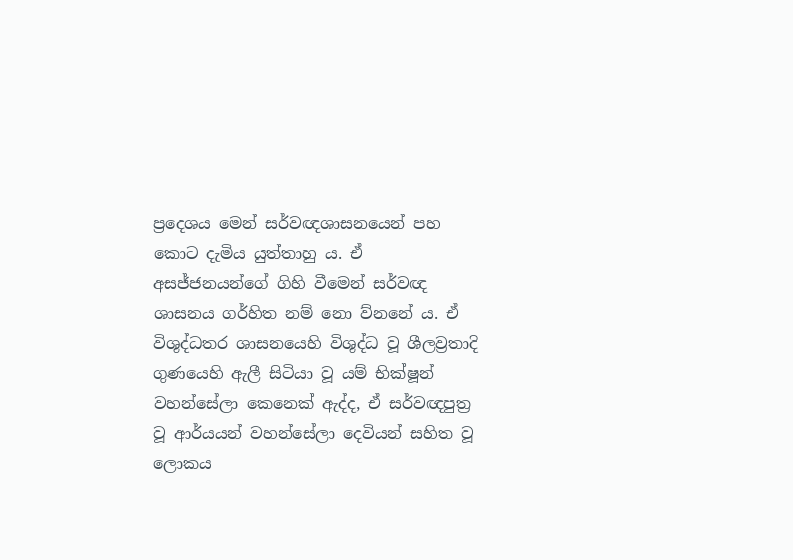ප්‍රදෙශය මෙන් සර්වඥශාසනයෙන් පහ කොට දැමිය යුත්තාහු ය. ඒ අසජ්ජනයන්ගේ ගිහි වීමෙන් සර්වඥ ශාසනය ගර්හිත නම් නො ව්නනේ ය. ඒ විශුද්ධතර ශාසනයෙහි විශුද්ධ වූ ශීලව්‍ර‍තාදි ගුණයෙහි ඇලී සිටියා වූ යම් භික්ෂූන් වහන්සේලා කෙනෙක් ඇද්ද, ඒ සර්වඥපුත්‍ර‍ වූ ආර්යයන් වහන්සේලා දෙවියන් සහිත වූ ලොකය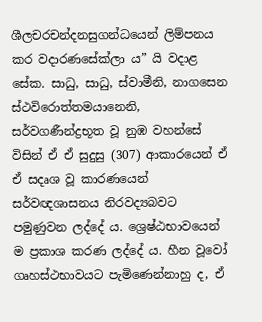ශීලචරචන්දනසුගන්ධයෙන් ලිම්පනය කර වදාරණසේක්ලා ය” යි වදාළ සේක. සාධු, සාධු, ස්වාමීනි, නාගසෙන ස්ථවිරොත්තමයානෙනි, සර්වගණීන්ද්‍ර‍භූත වූ නුඹ වහන්සේ විසින් ඒ ඒ සුදුසු (307) ආකාරයෙන් ඒ ඒ සදෘශ වූ කාරණයෙන් සර්වඥශාසනය නිරවද්‍යබවට පමුණුවන ලද්දේ ය. ශ්‍රෙෂ්ඨභාවයෙන් ම ප්‍ර‍කාශ කරණ ලද්දේ ය. හීන වූවෝ ගෘහස්ථභාවයට පැමිණෙන්නාහු ද, ඒ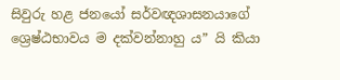සිවුරු හළ ජනයෝ සර්වඥශාසනයාගේ ශ්‍රෙෂ්ඨභාවය ම දක්වන්නාහු ය” යි කියා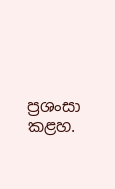ප්‍ර‍ශංසා කළහ.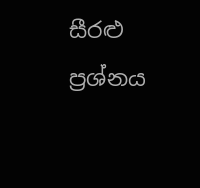සීරළු ප්‍ර‍ශ්නය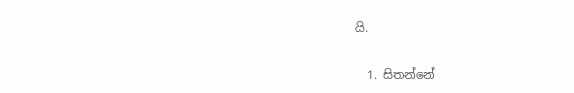යි.

  1. සිතන්නේ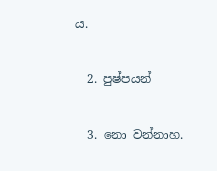ය.

  2. පුෂ්පයන්

  3. නො වන්නාහ.